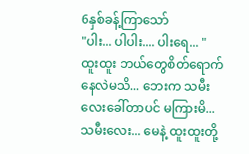6နှစ်ခန့်ကြာသော်
"ပါး... ပါပါး.... ပါးရေ... "
ထူးထူး ဘယ်တွေစိတ်ရောက်နေလဲမသိ... ဘေးက သမီးလေးခေါ်တာပင် မကြားမိ...
သမီးလေး... မေနဲ့ ထူးထူးတို့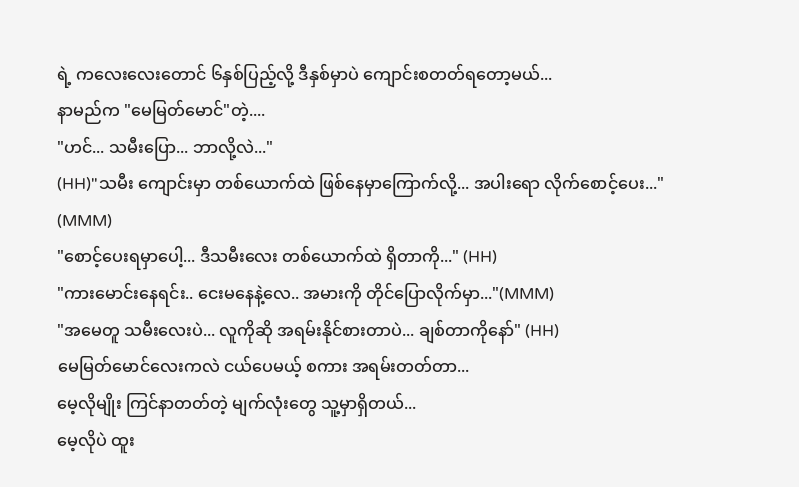ရဲ့ ကလေးလေးတောင် ၆နှစ်ပြည့်လို့ ဒီနှစ်မှာပဲ ကျောင်းစတတ်ရတော့မယ်...
နာမည်က "မေမြတ်မောင်"တဲ့....
"ဟင်... သမီးပြော... ဘာလို့လဲ..."
(HH)"သမီး ကျောင်းမှာ တစ်ယောက်ထဲ ဖြစ်နေမှာကြောက်လို့... အပါးရော လိုက်စောင့်ပေး..." (MMM)
"စောင့်ပေးရမှာပေါ့... ဒီသမီးလေး တစ်ယောက်ထဲ ရှိတာကို..." (HH)
"ကားမောင်းနေရင်း.. ငေးမနေနဲ့လေ.. အမားကို တိုင်ပြောလိုက်မှာ..."(MMM)
"အမေတူ သမီးလေးပဲ... လူကိုဆို အရမ်းနိုင်စားတာပဲ... ချစ်တာကိုနော်" (HH)
မေမြတ်မောင်လေးကလဲ ငယ်ပေမယ့် စကား အရမ်းတတ်တာ...
မေ့လိုမျိုး ကြင်နာတတ်တဲ့ မျက်လုံးတွေ သူ့မှာရှိတယ်...
မေ့လိုပဲ ထူး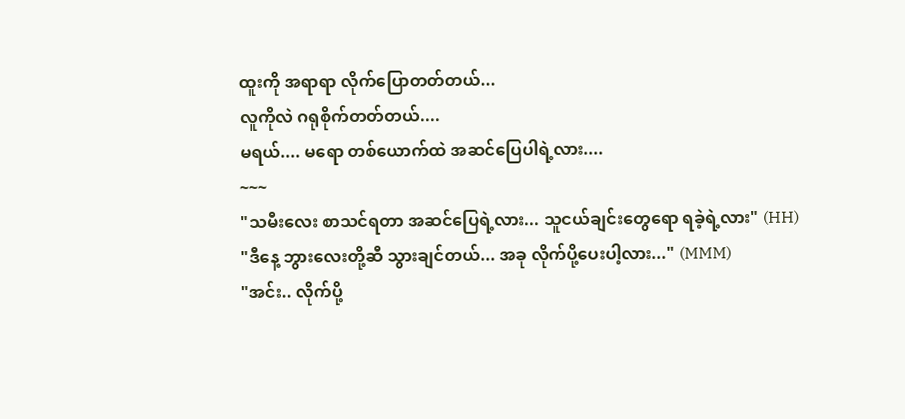ထူးကို အရာရာ လိုက်ပြောတတ်တယ်...
လူကိုလဲ ဂရုစိုက်တတ်တယ်....
မရယ်.... မရော တစ်ယောက်ထဲ အဆင်ပြေပါရဲ့လား....
~~~
"သမီးလေး စာသင်ရတာ အဆင်ပြေရဲ့လား... သူငယ်ချင်းတွေရော ရခဲ့ရဲ့လား" (HH)
"ဒီနေ့ ဘွားလေးတို့ဆီ သွားချင်တယ်... အခု လိုက်ပို့ပေးပါ့လား..." (MMM)
"အင်း.. လိုက်ပို့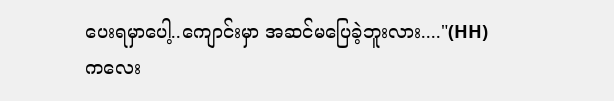ပေးရမှာပေါ့..ကျောင်းမှာ အဆင်မပြေခဲ့ဘူးလား...."(HH)
ကလေး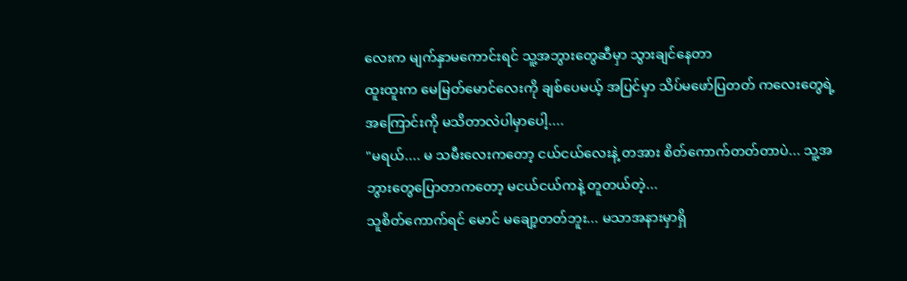လေးက မျက်နှာမကောင်းရင် သူ့အဘွားတွေဆီမှာ သွားချင်နေတာ
ထူးထူးက မေမြတ်မောင်လေးကို ချစ်ပေမယ့် အပြင်မှာ သိပ်မဖော်ပြတတ် ကလေးတွေရဲ့ အကြောင်းကို မသိတာလဲပါမှာပေါ့....
"မရယ်.... မ သမီးလေးကတော့ ငယ်ငယ်လေးနဲ့ တအား စိတ်ကောက်တတ်တာပဲ... သူ့အဘွားတွေပြောတာကတော့ မငယ်ငယ်ကနဲ့ တူတယ်တဲ့...
သူစိတ်ကောက်ရင် မောင် မချော့တတ်ဘူး... မသာအနားမှာရှိ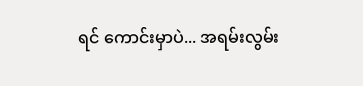ရင် ကောင်းမှာပဲ... အရမ်းလွမ်း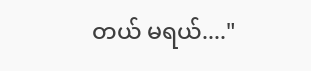တယ် မရယ်...."